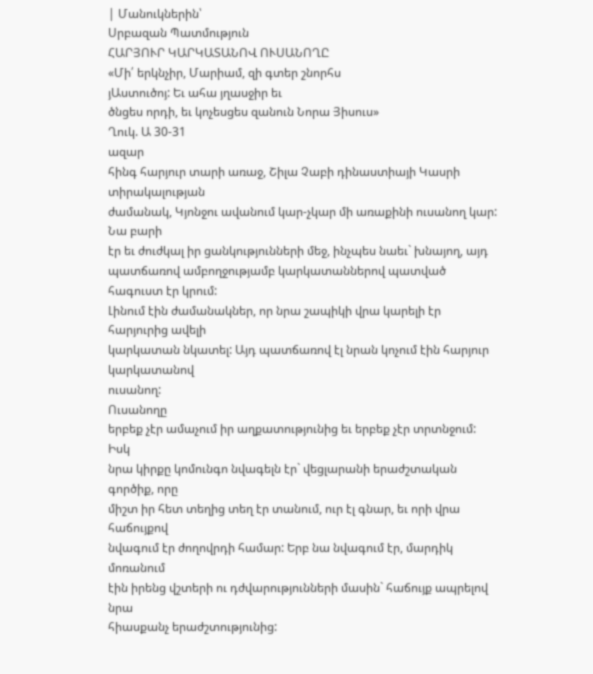| Մանուկներին՝
Սրբազան Պատմություն
ՀԱՐՅՈՒՐ ԿԱՐԿԱՏԱՆՈՎ ՈՒՍԱՆՈՂԸ
«Մի՛ երկնչիր, Մարիամ, զի գտեր շնորհս
յԱստուծոյ: Եւ ահա յղասջիր եւ
ծնցես որդի, եւ կոչեսցես զանուն Նորա Յիսուս»
Ղուկ. Ա 30-31
ազար
հինգ հարյուր տարի առաջ, Շիլա Չաբի դինաստիայի Կասրի տիրակալության
ժամանակ, Կյոնջու ավանում կար-չկար մի առաքինի ուսանող կար: Նա բարի
էր եւ ժուժկալ իր ցանկությունների մեջ, ինչպես նաեւ` խնայող, այդ
պատճառով ամբողջությամբ կարկատաններով պատված հագուստ էր կրում:
Լինում էին ժամանակներ, որ նրա շապիկի վրա կարելի էր հարյուրից ավելի
կարկատան նկատել: Այդ պատճառով էլ նրան կոչում էին հարյուր կարկատանով
ուսանող:
Ուսանողը
երբեք չէր ամաչում իր աղքատությունից եւ երբեք չէր տրտնջում: Իսկ
նրա կիրքը կոմունգո նվագելն էր` վեցլարանի երաժշտական գործիք, որը
միշտ իր հետ տեղից տեղ էր տանում, ուր էլ գնար, եւ որի վրա հաճույքով
նվագում էր ժողովրդի համար: Երբ նա նվագում էր, մարդիկ մոռանում
էին իրենց վշտերի ու դժվարությունների մասին` հաճույք ապրելով նրա
հիասքանչ երաժշտությունից: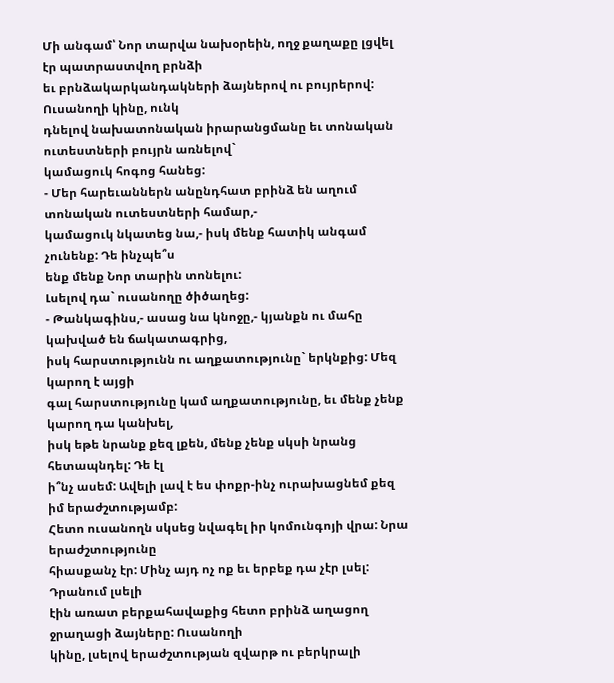Մի անգամ՝ Նոր տարվա նախօրեին, ողջ քաղաքը լցվել էր պատրաստվող բրնձի
եւ բրնձակարկանդակների ձայներով ու բույրերով: Ուսանողի կինը, ունկ
դնելով նախատոնական իրարանցմանը եւ տոնական ուտեստների բույրն առնելով`
կամացուկ հոգոց հանեց:
- Մեր հարեւաններն անընդհատ բրինձ են աղում տոնական ուտեստների համար,-
կամացուկ նկատեց նա,- իսկ մենք հատիկ անգամ չունենք: Դե ինչպե՞ս
ենք մենք Նոր տարին տոնելու:
Լսելով դա` ուսանողը ծիծաղեց:
- Թանկագինս,- ասաց նա կնոջը,- կյանքն ու մահը կախված են ճակատագրից,
իսկ հարստությունն ու աղքատությունը` երկնքից: Մեզ կարող է այցի
գալ հարստությունը կամ աղքատությունը, եւ մենք չենք կարող դա կանխել,
իսկ եթե նրանք քեզ լքեն, մենք չենք սկսի նրանց հետապնդել: Դե էլ
ի՞նչ ասեմ: Ավելի լավ է ես փոքր-ինչ ուրախացնեմ քեզ իմ երաժշտությամբ:
Հետո ուսանողն սկսեց նվագել իր կոմունգոյի վրա: Նրա երաժշտությունը
հիասքանչ էր: Մինչ այդ ոչ ոք եւ երբեք դա չէր լսել: Դրանում լսելի
էին առատ բերքահավաքից հետո բրինձ աղացող ջրաղացի ձայները: Ուսանողի
կինը, լսելով երաժշտության զվարթ ու բերկրալի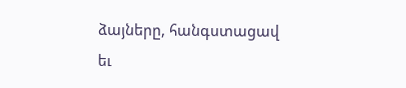ձայները, հանգստացավ
եւ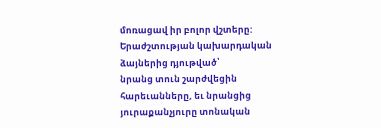մոռացավ իր բոլոր վշտերը: Երաժշտության կախարդական ձայներից դյութված՝
նրանց տուն շարժվեցին հարեւանները, եւ նրանցից յուրաքանչյուրը տոնական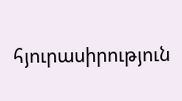հյուրասիրություն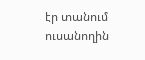էր տանում ուսանողին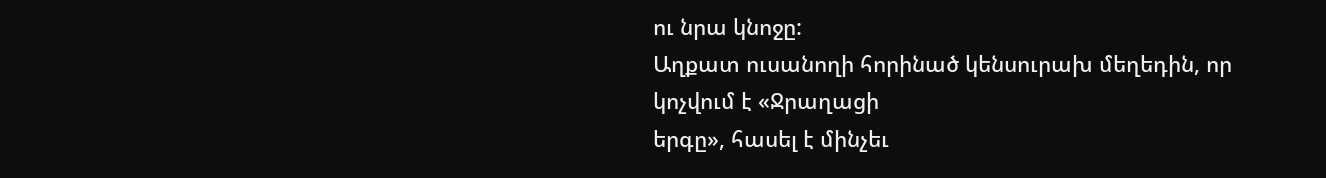ու նրա կնոջը:
Աղքատ ուսանողի հորինած կենսուրախ մեղեդին, որ կոչվում է «Ջրաղացի
երգը», հասել է մինչեւ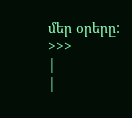մեր օրերը:
>>>
|
|